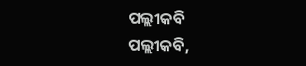ପଲ୍ଲୀକବି
ପଲ୍ଲୀକବି,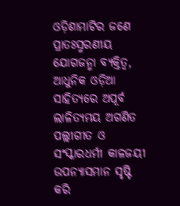ଓଡ଼ିଶାମାଟିର ଜଣେ ପ୍ରାତଃସ୍ମରଣୀୟ ଯୋଗଜନ୍ମା ବ୍ୟକ୍ତିତ୍ଵ, ଆଧୁନିକ ଓଡ଼ିଆ ସାହିତ୍ୟରେ ଅପୂର୍ବ ଲାଳିତ୍ୟମୟ ଅଗଣିତ ପଲ୍ଲୀଗୀତ ଓ ସଂସ୍କାରଧର୍ମୀ କାଳଜୟୀ ଉପନ୍ୟାସମାନ ସୃଷ୍ଟି କରି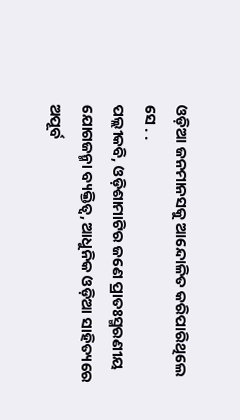ଓଡ଼ିଆ ଜନମାନସକୁ ଆନ୍ଦୋଳିତ କରିପାରିଥିଲେ ସେ . .
ପଲ୍ଲୀକବି, ଓଡ଼ିଶାମାଟିର ଜଣେ ପ୍ରାତଃସ୍ମରଣୀୟ ଯୋଗଜନ୍ମା ବ୍ୟକ୍ତିତ୍ଵ, ଆଧୁନିକ ଓଡ଼ିଆ ସାହିତ୍ୟରେ ଅପୂର୍ବ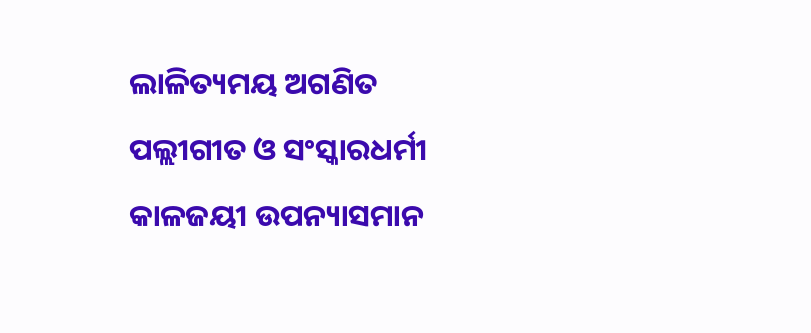ଲାଳିତ୍ୟମୟ ଅଗଣିତ ପଲ୍ଲୀଗୀତ ଓ ସଂସ୍କାରଧର୍ମୀ କାଳଜୟୀ ଉପନ୍ୟାସମାନ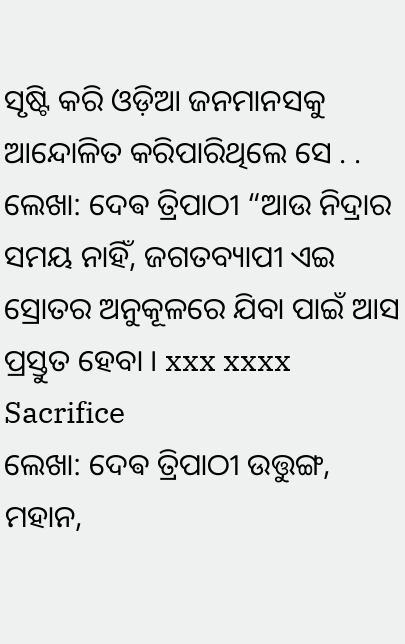ସୃଷ୍ଟି କରି ଓଡ଼ିଆ ଜନମାନସକୁ ଆନ୍ଦୋଳିତ କରିପାରିଥିଲେ ସେ . .
ଲେଖା: ଦେଵ ତ୍ରିପାଠୀ “ଆଉ ନିଦ୍ରାର ସମୟ ନାହିଁ, ଜଗତବ୍ୟାପୀ ଏଇ ସ୍ରୋତର ଅନୁକୂଳରେ ଯିବା ପାଇଁ ଆସ ପ୍ରସ୍ତୁତ ହେବା । xxx xxxx Sacrifice
ଲେଖା: ଦେଵ ତ୍ରିପାଠୀ ଉତ୍ତୁଙ୍ଗ, ମହାନ,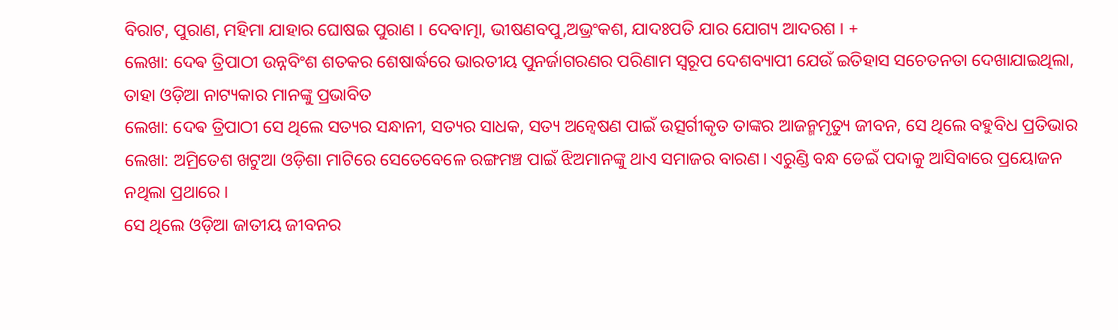ବିରାଟ, ପୁରାଣ, ମହିମା ଯାହାର ଘୋଷଇ ପୁରାଣ । ଦେବାତ୍ମା, ଭୀଷଣବପୁ,ଅଭ୍ରଂକଶ, ଯାଦଃପତି ଯାର ଯୋଗ୍ୟ ଆଦରଶ । +
ଲେଖା: ଦେଵ ତ୍ରିପାଠୀ ଉନ୍ନବିଂଶ ଶତକର ଶେଷାର୍ଦ୍ଧରେ ଭାରତୀୟ ପୁନର୍ଜାଗରଣର ପରିଣାମ ସ୍ବରୂପ ଦେଶବ୍ୟାପୀ ଯେଉଁ ଇତିହାସ ସଚେତନତା ଦେଖାଯାଇଥିଲା, ତାହା ଓଡ଼ିଆ ନାଟ୍ୟକାର ମାନଙ୍କୁ ପ୍ରଭାବିତ
ଲେଖା: ଦେଵ ତ୍ରିପାଠୀ ସେ ଥିଲେ ସତ୍ୟର ସନ୍ଧାନୀ, ସତ୍ୟର ସାଧକ, ସତ୍ୟ ଅନ୍ୱେଷଣ ପାଇଁ ଉତ୍ସର୍ଗୀକୃତ ତାଙ୍କର ଆଜନ୍ମମୃତ୍ୟୁ ଜୀବନ, ସେ ଥିଲେ ବହୁବିଧ ପ୍ରତିଭାର
ଲେଖା: ଅମ୍ରିତେଶ ଖଟୁଆ ଓଡ଼ିଶା ମାଟିରେ ସେତେବେଳେ ରଙ୍ଗମଞ୍ଚ ପାଇଁ ଝିଅମାନଙ୍କୁ ଥାଏ ସମାଜର ବାରଣ। ଏରୁଣ୍ଡି ବନ୍ଧ ଡେଇଁ ପଦାକୁ ଆସିବାରେ ପ୍ରୟୋଜନ ନଥିଲା ପ୍ରଥାରେ।
ସେ ଥିଲେ ଓଡ଼ିଆ ଜାତୀୟ ଜୀବନର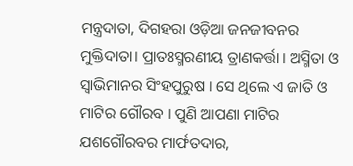ମନ୍ତ୍ରଦାତା, ଦିଗହରା ଓଡ଼ିଆ ଜନଜୀବନର ମୁକ୍ତିଦାତା। ପ୍ରାତଃସ୍ମରଣୀୟ ତ୍ରାଣକର୍ତ୍ତା । ଅସ୍ମିତା ଓ ସ୍ବାଭିମାନର ସିଂହପୁରୁଷ । ସେ ଥିଲେ ଏ ଜାତି ଓ ମାଟିର ଗୌରବ । ପୁଣି ଆପଣା ମାଟିର ଯଶଗୌରବର ମାର୍ଫତଦାର,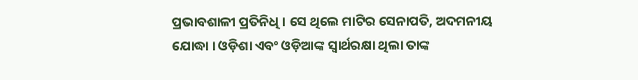ପ୍ରଭାବଶାଳୀ ପ୍ରତିନିଧି । ସେ ଥିଲେ ମାଟିର ସେନାପତି, ଅଦମନୀୟ ଯୋଦ୍ଧା । ଓଡ଼ିଶା ଏବଂ ଓଡ଼ିଆଙ୍କ ସ୍ବାର୍ଥରକ୍ଷା ଥିଲା ତାଙ୍କ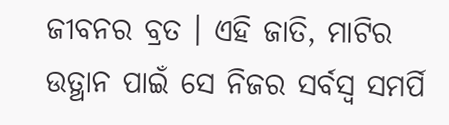ଜୀବନର ବ୍ରତ । ଏହି ଜାତି, ମାଟିର ଉତ୍ଥାନ ପାଇଁ ସେ ନିଜର ସର୍ବସ୍ୱ ସମର୍ପି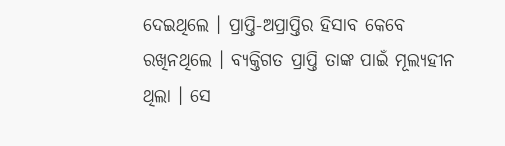ଦେଇଥିଲେ । ପ୍ରାପ୍ତି-ଅପ୍ରାପ୍ତିର ହିସାବ କେବେ ରଖିନଥିଲେ । ବ୍ୟକ୍ତିଗତ ପ୍ରାପ୍ତି ତାଙ୍କ ପାଇଁ ମୂଲ୍ୟହୀନ ଥିଲା । ସେ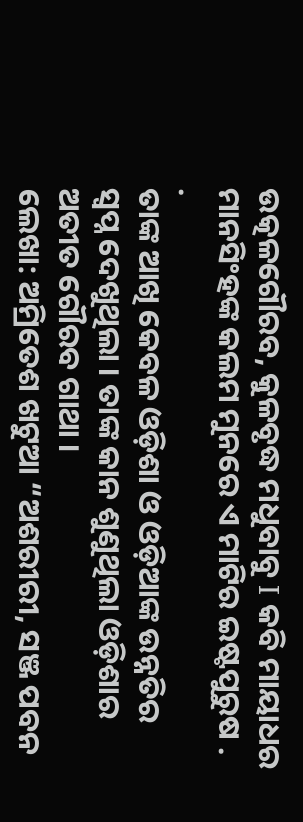ଉତ୍କଳଗୌରବ, କୁଳବୃଦ୍ଧ ମଧୁବାବୁ I କବି ମାୟାଧର ମାନସିଂହଙ୍କ କଲମ ମୁନରେ ଏ ମାଟିର ଇଷ୍ଟପୁରୁଷ . .
ତାଙ୍କ ଆଖି କେବଳ ଓଡ଼ିଶା ଓ ଓଡ଼ିଆଙ୍କ ଉନ୍ନତିର ସ୍ୱପ୍ନ ଦେଖୁଥିଲା । ତାଙ୍କ କାନ ଶୁଣୁଥିଲା ଓଡ଼ିଶାର ଅତୀତ ଗୌରବ ଗାଥା ।
ଲେଖା: ଅମ୍ରିତେଶ ଖଟୁଆ “ଅଶରୀରୀ, ସଞ୍ଜ ପବନ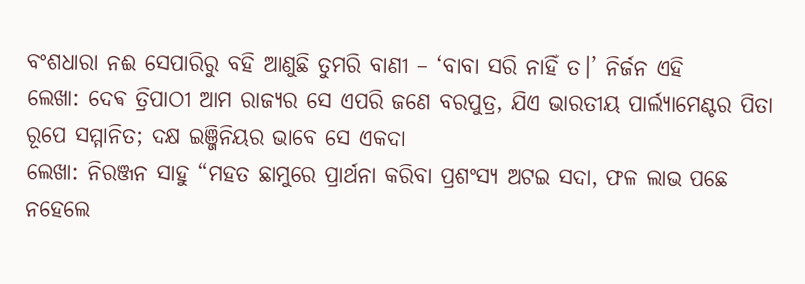ବଂଶଧାରା ନଈ ସେପାରିରୁ ବହି ଆଣୁଛି ତୁମରି ବାଣୀ – ‘ବାବା ସରି ନାହିଁ ତ।’ ନିର୍ଜନ ଏହି
ଲେଖା: ଦେଵ ତ୍ରିପାଠୀ ଆମ ରାଜ୍ୟର ସେ ଏପରି ଜଣେ ବରପୁତ୍ର, ଯିଏ ଭାରତୀୟ ପାର୍ଲ୍ୟାମେଣ୍ଟର ପିତା ରୂପେ ସମ୍ମାନିତ; ଦକ୍ଷ ଇଞ୍ଜିନିୟର ଭାବେ ସେ ଏକଦା
ଲେଖା: ନିରଞ୍ଜନ ସାହୁ “ମହତ ଛାମୁରେ ପ୍ରାର୍ଥନା କରିବା ପ୍ରଶଂସ୍ୟ ଅଟଇ ସଦା, ଫଳ ଲାଭ ପଛେ ନହେଲେ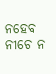ନହେବ ନୀଚେ ନ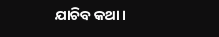ଯାଚିବ କଥା ।